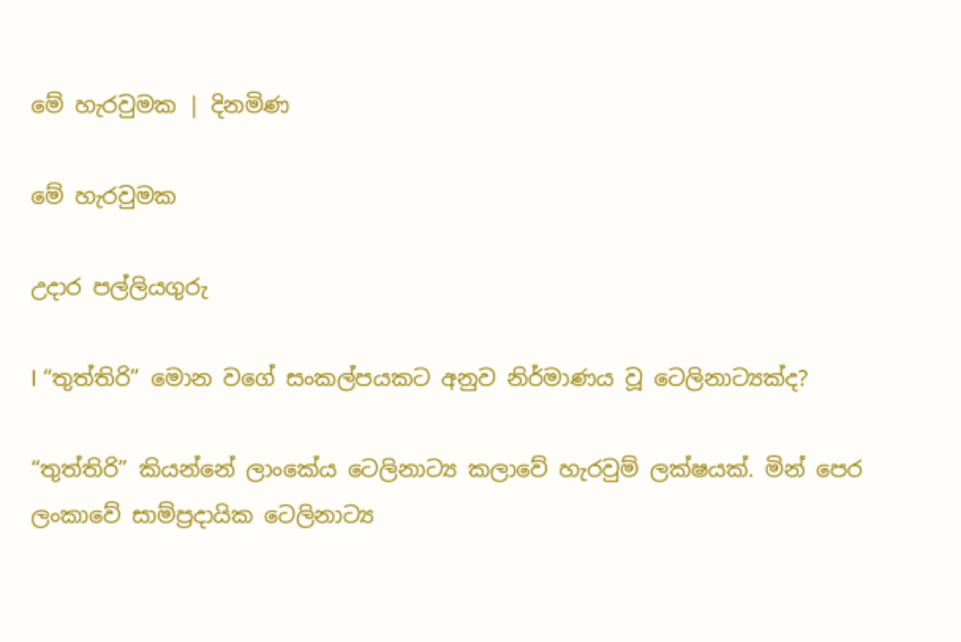මේ හැරවුමක | දිනමිණ

මේ හැරවුමක

උදාර පල්ලියගුරු

l “තුත්තිරි” මොන වගේ සංකල්පයකට අනුව නිර්මාණය වූ ටෙලිනාට්‍යක්ද?

“තුත්තිරි” කියන්නේ ලාංකේය ටෙලිනාට්‍ය කලාවේ හැරවුම් ලක්ෂයක්. මින් පෙර ලංකාවේ සාම්ප්‍රදායික ටෙලිනාට්‍ය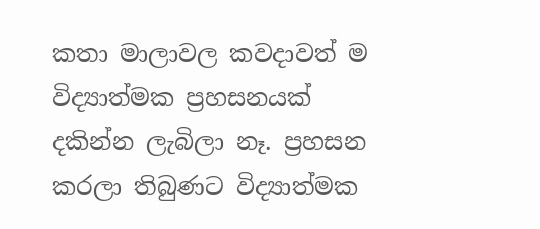කතා මාලාවල කවදාවත් ම විද්‍යාත්මක ප්‍රහසනයක් දකින්න ලැබිලා නෑ. ප්‍රහසන කරලා තිබුණට විද්‍යාත්මක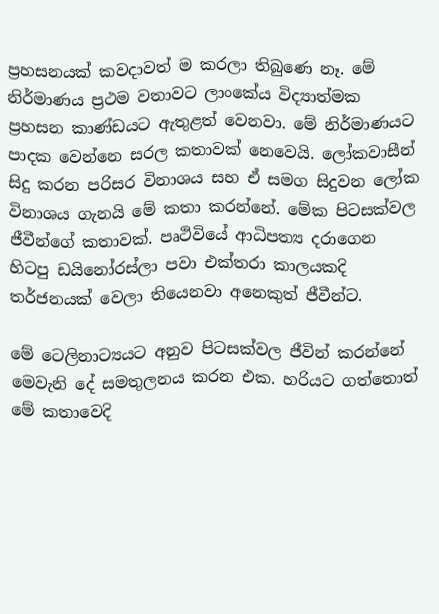ප්‍රහසනයක් කවදාවත් ම කරලා තිබුණෙ නෑ. මේ නිර්මාණය ප්‍රථම වතාවට ලාංකේය විද්‍යාත්මක ප්‍රහසන කාණ්ඩයට ඇතුළත් වෙනවා. මේ නිර්මාණයට පාදක වෙන්නෙ සරල කතාවක් නෙවෙයි. ලෝකවාසීන් සිදු කරන පරිසර විනාශය සහ ඒ සමග සිදුවන ලෝක විනාශය ගැනයි මේ කතා කරන්නේ. මේක පිටසක්වල ජීවීන්ගේ කතාවක්. පෘථිවියේ ආධිපත්‍ය දරාගෙන හිටපු ඩයිනෝරස්ලා පවා එක්තරා කාලයකදි තර්ජනයක් වෙලා තියෙනවා අනෙකුත් ජීවීන්ට.

මේ ටෙලිනාට්‍යයට අනුව පිටසක්වල ජීවින් කරන්නේ මෙවැනි දේ සමතුලනය කරන එක. හරියට ගත්තොත් මේ කතාවෙදි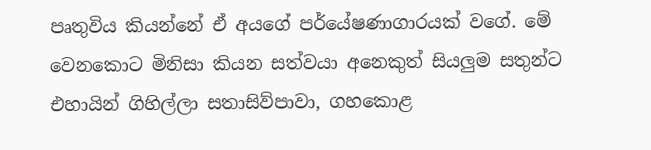පෘතුවිය කියන්නේ ඒ අයගේ පර්යේෂණාගාරයක් වගේ. මේ වෙනකොට මිනිසා කියන සත්වයා අනෙකුත් සියලුම සතුන්ට එහායින් ගිහිල්ලා සතාසිව්පාවා, ගහකොළ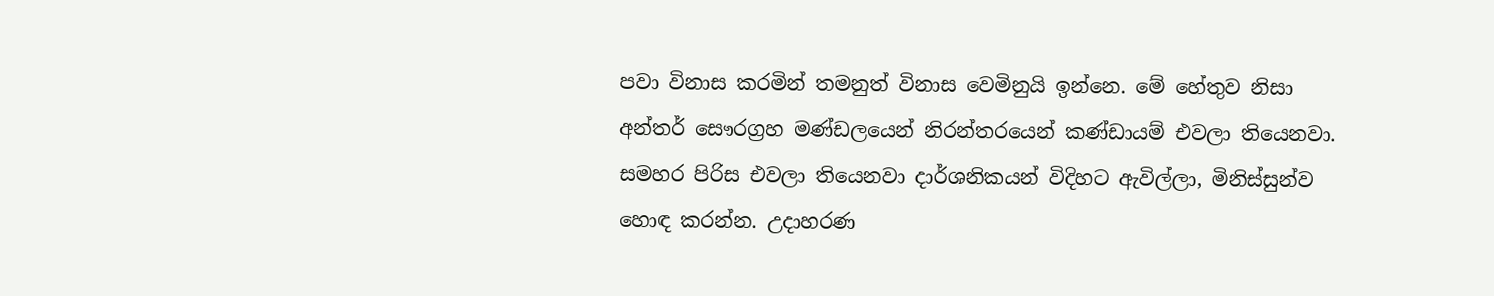පවා විනාස කරමින් තමනුත් විනාස වෙමිනුයි ඉන්නෙ. මේ හේතුව නිසා අන්තර් සෞරග්‍රහ මණ්ඩලයෙන් නිරන්තරයෙන් කණ්ඩායම් එවලා තියෙනවා. සමහර පිරිස එවලා තියෙනවා දාර්ශනිකයන් විදිහට ඇවිල්ලා, මිනිස්සුන්ව හොඳ කරන්න. උදාහරණ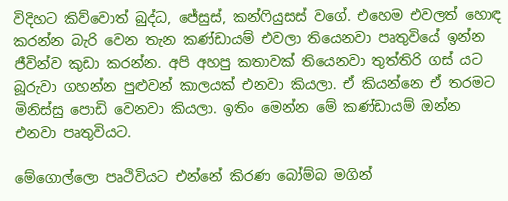විදිහට කිව්වොත් බුද්ධ, ජේසුස්, කන්ෆියුසස් වගේ. එහෙම එවලත් හොඳ කරන්න බැරි වෙන තැන කණ්ඩායම් එවලා තියෙනවා පෘතුවියේ ඉන්න ජීවින්ව කුඩා කරන්න. අපි අහපු කතාවක් තියෙනවා තුත්තිරි ගස් යට බූරුවා ගහන්න පුළුවන් කාලයක් එනවා කියලා. ඒ කියන්නෙ ඒ තරමට මිනිස්සු පොඩි වෙනවා කියලා. ඉතිං මෙන්න මේ කණ්ඩායම් ඔන්න එනවා පෘතුවියට.

මේගොල්ලො පෘථිවියට එන්නේ කිරණ බෝම්බ මගින්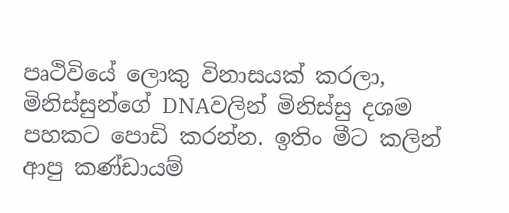පෘථිවියේ ලොකු විනාසයක් කරලා, මිනිස්සුන්ගේ DNAවලින් මිනිස්සු දශම පහකට පොඩි කරන්න. ඉතිං මීට කලින් ආපු කණ්ඩායම්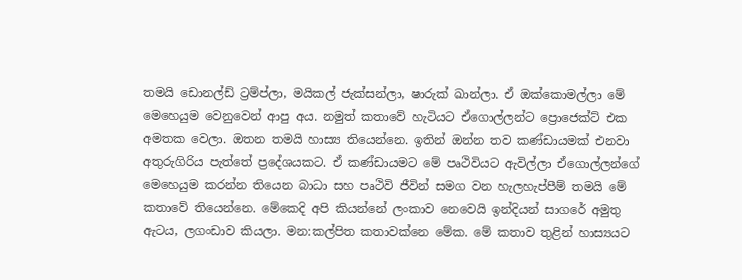තමයි ඩොනල්ඩ් ට්‍රම්ප්ලා, මයිකල් ජැක්සන්ලා, ෂාරුක් ඛාන්ලා. ඒ ඔක්කොමල්ලා මේ මෙහෙයුම වෙනුවෙන් ආපු අය. නමුත් කතාවේ හැටියට ඒගොල්ලන්ට ප්‍රොජෙක්ට් එක අමතක වෙලා. ඔතන තමයි හාස්‍ය තියෙන්නෙ. ඉතින් ඔන්න තව කණ්ඩායමක් එනවා අතුරුගිරිය පැත්තේ ප්‍රදේශයකට. ඒ කණ්ඩායමට මේ පෘථිවියට ඇවිල්ලා ඒගොල්ලන්ගේ මෙහෙයුම කරන්න තියෙන බාධා සහ පෘථිවි ජීවින් සමග වන හැලහැප්පීම් තමයි මේ කතාවේ තියෙන්නෙ. මේකෙදි අපි කියන්නේ ලංකාව නෙවෙයි ඉන්දියන් සාගරේ අමුතු ඇටය, ලගංඩාව කියලා. මන:කල්පිත කතාවක්නෙ මේක. මේ කතාව තුළින් හාස්‍යයට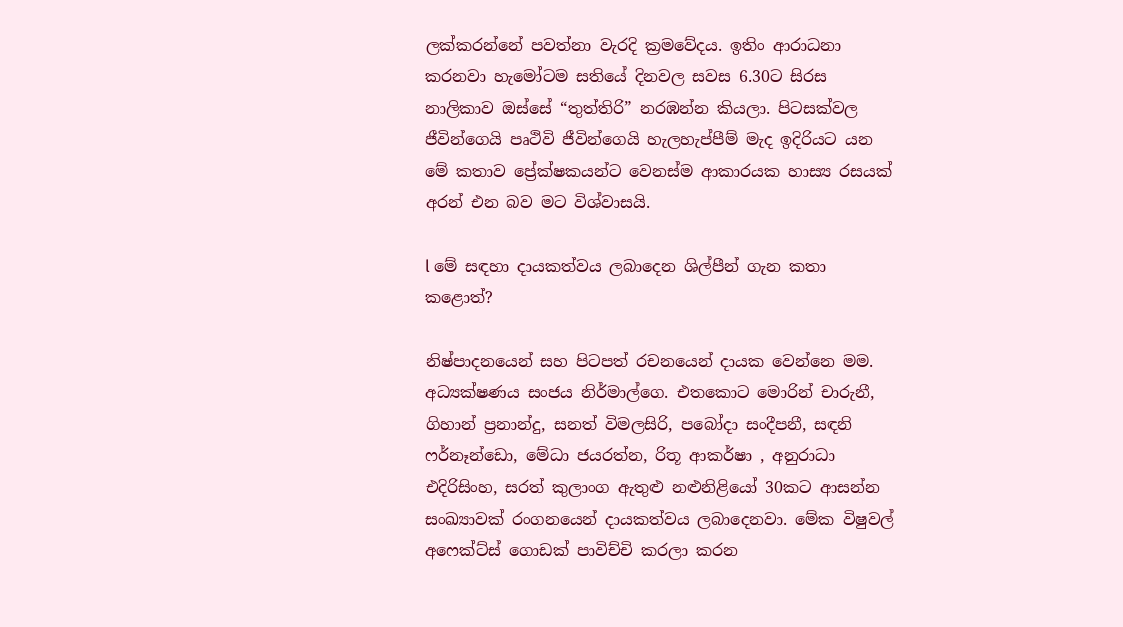ලක්කරන්නේ පවත්නා වැරදි ක්‍රමවේදය. ඉතිං ආරාධනා කරනවා හැමෝටම සතියේ දිනවල සවස 6.30ට සිරස නාලිකාව ඔස්සේ “තුත්තිරි” නරඹන්න කියලා. පිටසක්වල ජීවින්ගෙයි පෘථිවි ජීවින්ගෙයි හැලහැප්පීම් මැද ඉදිරියට යන මේ කතාව ප්‍රේක්ෂකයන්ට වෙනස්ම ආකාරයක හාස්‍ය රසයක් අරන් එන බව මට විශ්වාසයි.

l මේ සඳහා දායකත්වය ලබාදෙන ශිල්පීන් ගැන කතා කළොත්?

නිෂ්පාදනයෙන් සහ පිටපත් රචනයෙන් දායක වෙන්නෙ මම. අධ්‍යක්ෂණය සංජය නිර්මාල්ගෙ. එතකොට මොරින් චාරුනී, ගිහාන් ප්‍රනාන්දු, සනත් විමලසිරි, පබෝදා සංදීපනී, සඳනි ෆර්නෑන්ඩො, මේධා ජයරත්න, රිතූ ආකර්ෂා , අනුරාධා එදිරිසිංහ, සරත් කුලාංග ඇතුළු නළුනිළියෝ 30කට ආසන්න සංඛ්‍යාවක් රංගනයෙන් දායකත්වය ලබාදෙනවා. මේක විෂුවල් අෆෙක්ට්ස් ගොඩක් පාවිච්චි කරලා කරන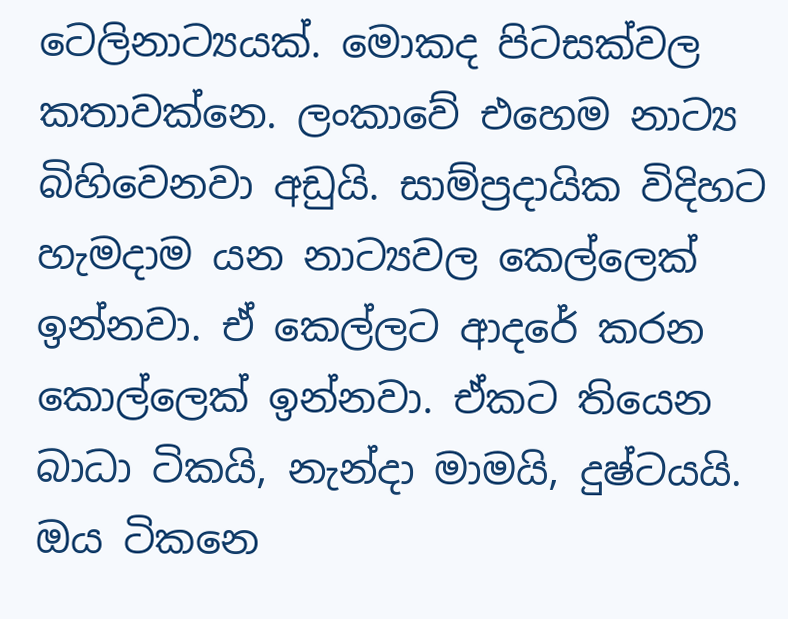ටෙලිනාට්‍යයක්. මොකද පිටසක්වල කතාවක්නෙ. ලංකාවේ එහෙම නාට්‍ය බිහිවෙනවා අඩුයි. සාම්ප්‍රදායික විදිහට හැමදාම යන නාට්‍යවල කෙල්ලෙක් ඉන්නවා. ඒ කෙල්ලට ආදරේ කරන කොල්ලෙක් ඉන්නවා. ඒකට තියෙන බාධා ටිකයි, නැන්දා මාමයි, දුෂ්ටයයි. ඔය ටිකනෙ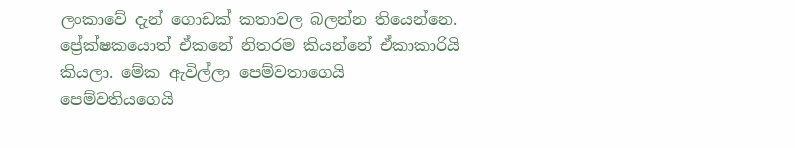ලංකාවේ දැන් ගොඩක් කතාවල බලන්න තියෙන්නෙ. ප්‍රේක්ෂකයොත් ඒකනේ නිතරම කියන්නේ ඒකාකාරියි කියලා. මේක ඇවිල්ලා පෙම්වතාගෙයි පෙම්වතියගෙයි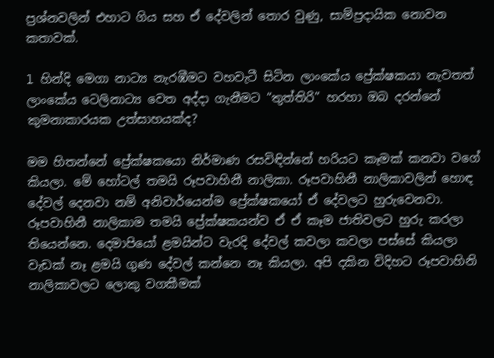ප්‍රශ්නවලින් එහාට ගිය සහ ඒ දේවලින් තොර වුණු, සාම්ප්‍රදායික නොවන කතාවක්.

l හින්දි මෙගා නාට්‍ය නැරඹීමට වහවැටී සිටින ලාංකේය ප්‍රේක්ෂකයා නැවතත් ලාංකේය ටෙලිනාට්‍ය වෙත අද්දා ගැනීමට “තුත්තිරි” හරහා ඔබ දරන්නේ කුමනාකාරයක උත්සාහයක්ද?

මම හිතන්නේ ප්‍රේක්ෂකයො නිර්මාණ රසවිඳින්නේ හරියට කෑමක් කනවා වගේ කියලා. මේ හෝටල් තමයි රූපවාහිනී නාලිකා. රූපවාහිනී නාලිකාවලින් හොඳ දේවල් දෙනවා නම් අනිවාර්යෙන්ම ප්‍රේක්ෂකයෝ ඒ දේවලට හුරුවෙනවා. රූපවාහිනී නාලිකාම තමයි ප්‍රේක්ෂකයන්ව ඒ ඒ කෑම ජාතිවලට හුරු කරලා තියෙන්නෙ. දෙමාපියෝ ළමයින්ට වැරදි දේවල් කවලා කවලා පස්සේ කියලා වැඩක් නෑ ළමයි ගුණ දේවල් කන්නෙ නෑ කියලා. අපි දකින විදිහට රූපවාහිනි නාලිකාවලට ලොකු වගකීමක්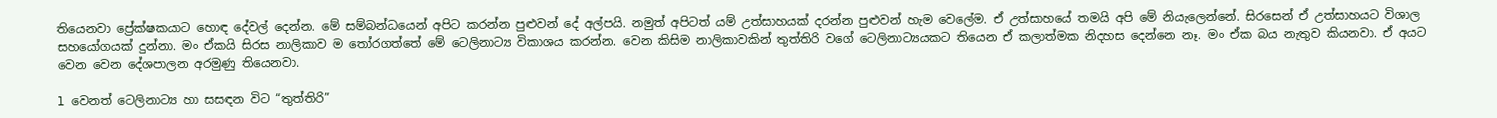තියෙනවා ප්‍රේක්ෂකයාට හොඳ දේවල් දෙන්න. මේ සම්බන්ධයෙන් අපිට කරන්න පුළුවන් දේ අල්පයි. නමුත් අපිටත් යම් උත්සාහයක් දරන්න පුළුවන් හැම වෙලේම. ඒ උත්සාහයේ තමයි අපි මේ නියැලෙන්නේ. සිරසෙන් ඒ උත්සාහයට විශාල සහයෝගයක් දුන්නා. මං ඒකයි සිරස නාලිකාව ම තෝරගත්තේ මේ ටෙලිනාට්‍ය විකාශය කරන්න. වෙන කිසිම නාලිකාවකින් තුත්තිරි වගේ ටෙලිනාට්‍යයකට තියෙන ඒ කලාත්මක නිදහස දෙන්නෙ නෑ. මං ඒක බය නැතුව කියනවා. ඒ අයට වෙන වෙන දේශපාලන අරමුණු තියෙනවා.

l වෙනත් ටෙලිනාට්‍ය හා සසඳන විට “තුත්තිරි”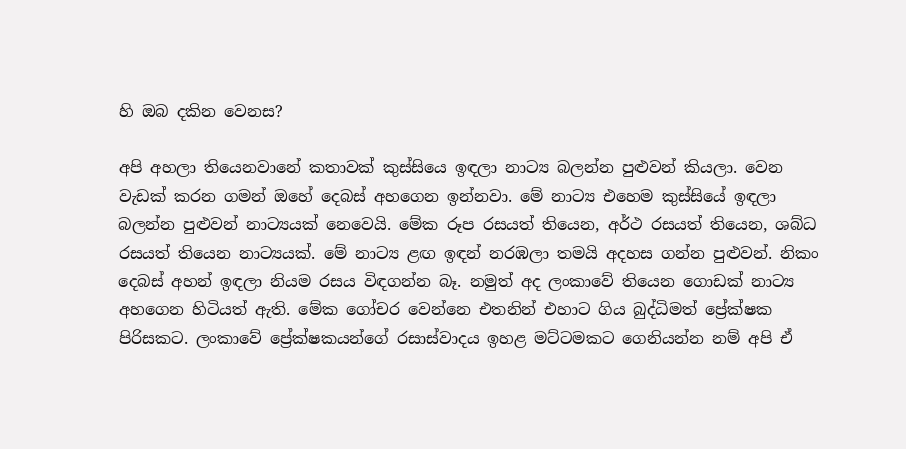හි ඔබ දකින වෙනස?

අපි අහලා තියෙනවානේ කතාවක් කුස්සියෙ ඉඳලා නාට්‍ය බලන්න පුළුවන් කියලා. වෙන වැඩක් කරන ගමන් ඔහේ දෙබස් අහගෙන ඉන්නවා. මේ නාට්‍ය එහෙම කුස්සියේ ඉඳලා බලන්න පුළුවන් නාට්‍යයක් නෙවෙයි. මේක රූප රසයත් තියෙන, අර්ථ රසයත් තියෙන, ශබ්ධ රසයත් තියෙන නාට්‍යයක්. මේ නාට්‍ය ළඟ ඉඳන් නරඹලා තමයි අදහස ගන්න පුළුවන්. නිකං දෙබස් අහන් ඉඳලා නියම රසය විඳගන්න බෑ. නමුත් අද ලංකාවේ තියෙන ගොඩක් නාට්‍ය අහගෙන හිටියත් ඇති. මේක ගෝචර වෙන්නෙ එතනින් එහාට ගිය බුද්ධිමත් ප්‍රේක්ෂක පිරිසකට. ලංකාවේ ප්‍රේක්ෂකයන්ගේ රසාස්වාදය ඉහළ මට්ටමකට ගෙනියන්න නම් අපි ඒ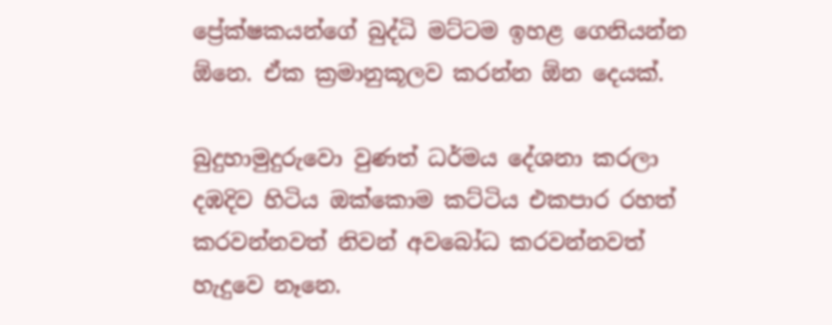ප්‍රේක්ෂකයන්ගේ බුද්ධි මට්ටම ඉහළ ගෙනියන්න ඕනෙ. ඒක ක්‍රමානුකූලව කරන්න ඕන දෙයක්.

බුදුහාමුදුරුවො වුණත් ධර්මය දේශනා කරලා දඹදිව හිටිය ඔක්කොම කට්ටිය එකපාර රහත් කරවන්නවත් නිවන් අවබෝධ කරවන්නවත් හැදුවෙ නෑනෙ.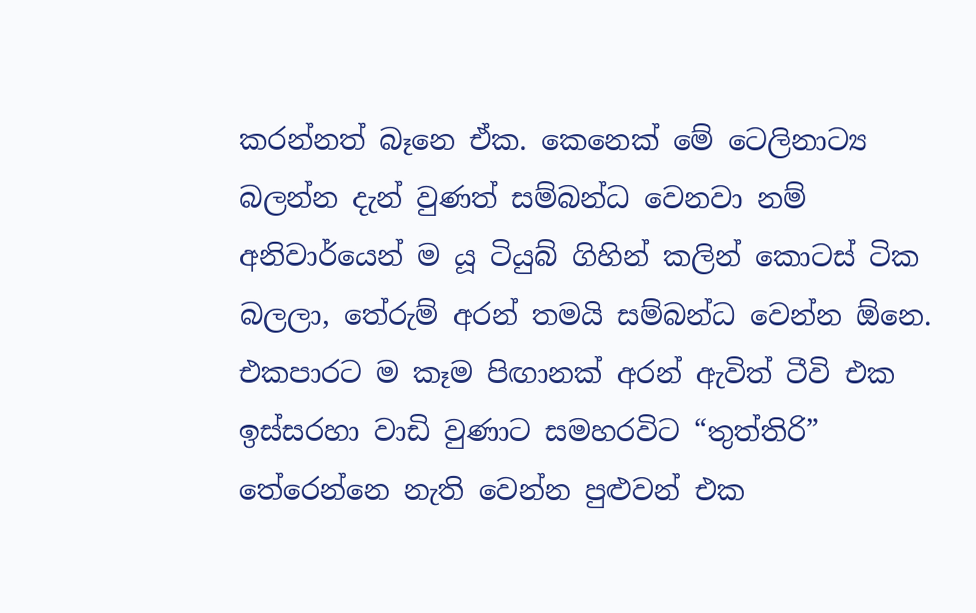කරන්නත් බෑනෙ ඒක. කෙනෙක් මේ ටෙලිනාට්‍ය බලන්න දැන් වුණත් සම්බන්ධ වෙනවා නම් අනිවාර්යෙන් ම යූ ටියුබ් ගිහින් කලින් කොටස් ටික බලලා, තේරුම් අරන් තමයි සම්බන්ධ වෙන්න ඕනෙ. එකපාරට ම කෑම පිඟානක් අරන් ඇවිත් ටීවි එක ඉස්සරහා වාඩි වුණාට සමහරවිට “තුත්තිරි” තේරෙන්නෙ නැති වෙන්න පුළුවන් එක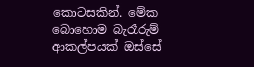කොටසකින්. මේක බොහොම බැරෑරුම් ආකල්පයක් ඔස්සේ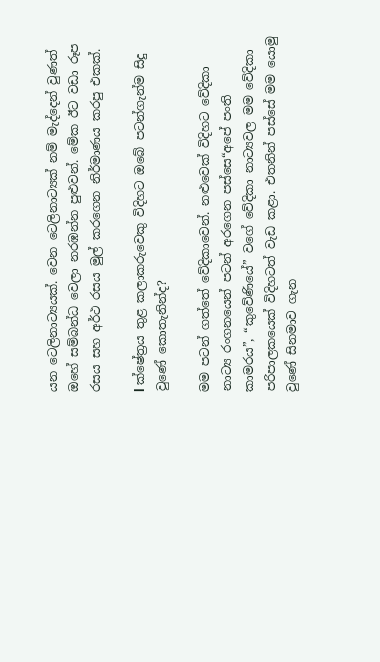යන ටෙලිනාට්‍යයක්. වෙන ටෙලිනාට්‍යක් නම් මැද්දෙන් වුණත් ඔහේ සම්බන්ධ වෙලා නරඹන්න පුළුවන්. මේක ඊට වඩා රූප රසය සහ අර්ථ රසය මුල් කරගෙන නිර්මාණය කරපු එකක්.

l ක්ෂේත්‍රය තුළ කලාකරුවෙකු විදිහට ඔබේ පටන්ගැන්ම සිදු වුණේ කොතැනින්ද?

මම පටන් ගත්තේ වේදිකාවෙන්. නළුවෙක් විදිහට වේදිකා නාට්‍ය රංගනයෙන් පටන් අරගෙන පස්සෙ“අපේ පංති කාමරය”, “කුවේණියේ” වගේ වේදිකා නාට්‍යවල මම වේදිකා පරිපාලකයෙක් විදිහටත් වැඩ කළා. එතනින් පස්සේ මම යොමු වුණේ සිනමාව ගැන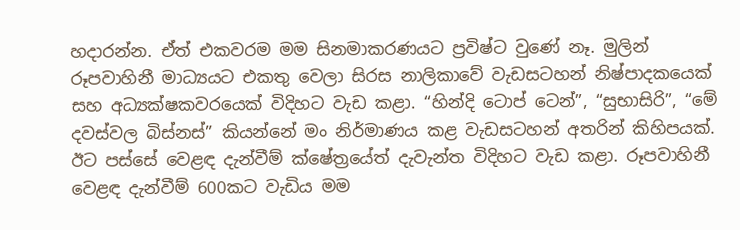හදාරන්න. ඒත් එකවරම මම සිනමාකරණයට ප්‍රවිෂ්ට වුණේ නෑ. මුලින් රූපවාහිනී මාධ්‍යයට එකතු වෙලා සිරස නාලිකාවේ වැඩසටහන් නිෂ්පාදකයෙක් සහ අධ්‍යක්ෂකවරයෙක් විදිහට වැඩ කළා. “හින්දි ටොප් ටෙන්”, “සුභාසිරි”, “මේ දවස්වල බිස්නස්” කියන්නේ මං නිර්මාණය කළ වැඩසටහන් අතරින් කිහිපයක්. ඊට පස්සේ වෙළඳ දැන්වීම් ක්ෂේත්‍රයේත් දැවැන්ත විදිහට වැඩ කළා. රූපවාහිනී වෙළඳ දැන්වීම් 600කට වැඩිය මම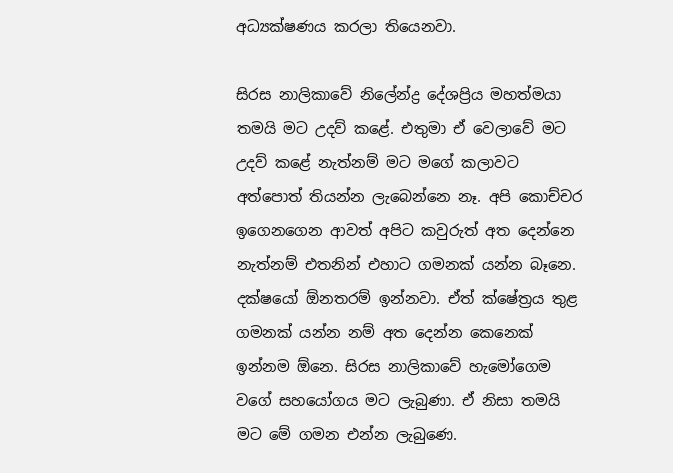අධ්‍යක්ෂණය කරලා තියෙනවා.

සිරස නාලිකාවේ නිලේන්ද්‍ර දේශප්‍රිය මහත්මයා තමයි මට උදව් කළේ. එතුමා ඒ වෙලාවේ මට උදව් කළේ නැත්නම් මට මගේ කලාවට අත්පොත් තියන්න ලැබෙන්නෙ නෑ. අපි කොච්චර ඉගෙනගෙන ආවත් අපිට කවුරුත් අත දෙන්නෙ නැත්නම් එතනින් එහාට ගමනක් යන්න බෑනෙ. දක්ෂයෝ ඕනතරම් ඉන්නවා. ඒත් ක්ෂේත්‍රය තුළ ගමනක් යන්න නම් අත දෙන්න කෙනෙක් ඉන්නම ඕනෙ. සිරස නාලිකාවේ හැමෝගෙම වගේ සහයෝගය මට ලැබුණා. ඒ නිසා තමයි මට මේ ගමන එන්න ලැබුණෙ.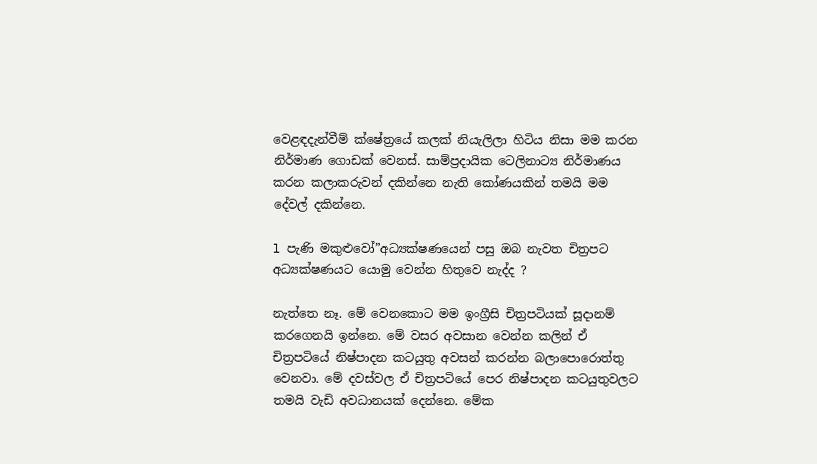වෙළඳදැන්වීම් ක්ෂේත්‍රයේ කලක් නියැලිලා හිටිය නිසා මම කරන නිර්මාණ ගොඩක් වෙනස්. සාම්ප්‍රදායික ටෙලිනාට්‍ය නිර්මාණය කරන කලාකරුවන් දකින්නෙ නැති කෝණයකින් තමයි මම දේවල් දකින්නෙ.

l පැණි මකුළුවෝ”අධ්‍යක්ෂණයෙන් පසු ඔබ නැවත චිත්‍රපට අධ්‍යක්ෂණයට යොමු වෙන්න හිතුවෙ නැද්ද ?

නැත්තෙ නෑ. මේ වෙනකොට මම ඉංග්‍රීසි චිත්‍රපටියක් සූදානම් කරගෙනයි ඉන්නෙ. මේ වසර අවසාන වෙන්න කලින් ඒ චිත්‍රපටියේ නිෂ්පාදන කටයුතු අවසන් කරන්න බලාපොරොත්තු වෙනවා. මේ දවස්වල ඒ චිත්‍රපටියේ පෙර නිෂ්පාදන කටයුතුවලට තමයි වැඩි අවධානයක් දෙන්නෙ. මේක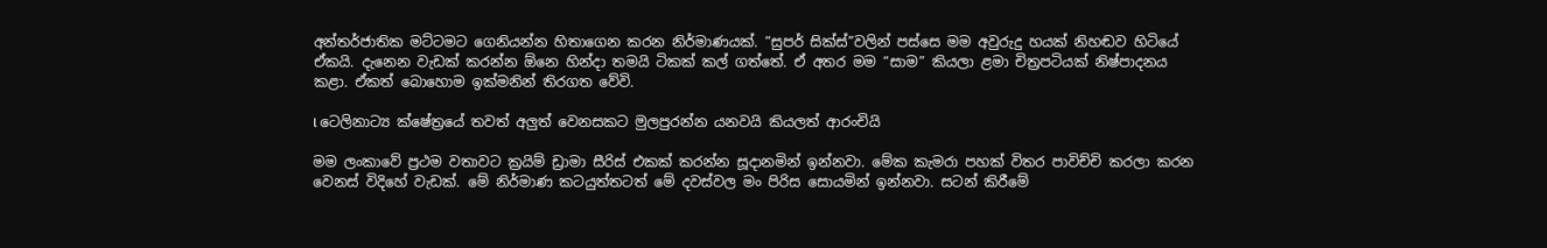අන්තර්ජාතික මට්ටමට ගෙනියන්න හිතාගෙන කරන නිර්මාණයක්. “සුපර් සික්ස්”වලින් පස්සෙ මම අවුරුදු හයක් නිහඬව හිටියේ ඒකයි. දැනෙන වැඩක් කරන්න ඕනෙ හින්දා තමයි ටිකක් කල් ගත්තේ. ඒ අතර මම “සාම” කියලා ළමා චිත්‍රපටියක් නිෂ්පාදනය කළා. ඒකත් බොහොම ඉක්මනින් තිරගත වේවි.

l ටෙලිනාට්‍ය ක්ෂේත්‍රයේ තවත් අලුත් වෙනසකට මුලපුරන්න යනවයි කියලත් ආරංචියි

මම ලංකාවේ ප්‍රථම වතාවට ක්‍රයිම් ඩ්‍රාමා සීරිස් එකක් කරන්න සූදානමින් ඉන්නවා. මේක කැමරා පහක් විතර පාවිච්චි කරලා කරන වෙනස් විදිහේ වැඩක්. මේ නිර්මාණ කටයුත්තටත් මේ දවස්වල මං පිරිස සොයමින් ඉන්නවා. සටන් කිරීමේ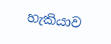හැකියාව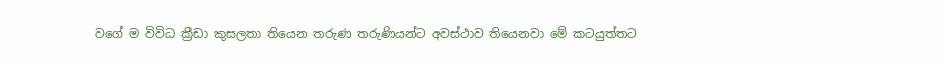වගේ ම විවිධ ක්‍රීඩා කුසලතා තියෙන තරුණ තරුණියන්ට අවස්ථාව තියෙනවා මේ කටයුත්තට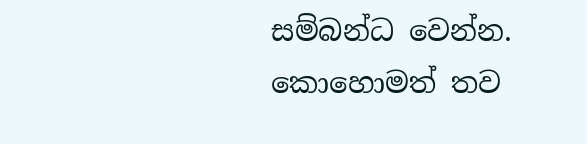සම්බන්ධ වෙන්න. කොහොමත් තව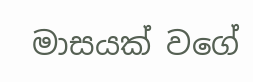මාසයක් වගේ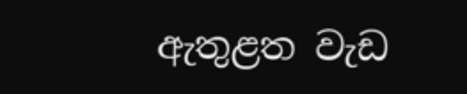ඇතුළත වැඩ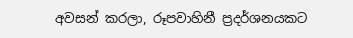අවසන් කරලා, රූපවාහිනී ප්‍රදර්ශනයකට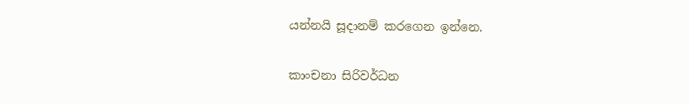යන්නයි සූදානම් කරගෙන ඉන්නෙ.

කාංචනා සිරිවර්ධන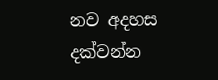නව අදහස දක්වන්න